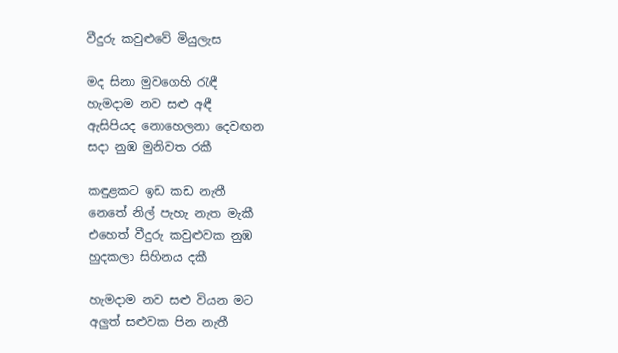වීදුරු කවුළුවේ මියුලැස

මද සිනා මුවගෙහි රැඳී
හැමදාම නව සළු අඳී
ඇසිපියද නොහෙලනා දෙවඟන
සදා නුඹ මුනිවත රකී

කඳුළකට ඉඩ කඩ නැතී
නෙතේ නිල් පැහැ නැත මැකී
එහෙත් වීදුරු කවුළුවක නුඹ
හුදකලා සිහිනය දකී

හැමදාම නව සළු වියන මට
අලුත් සළුවක පින නැතී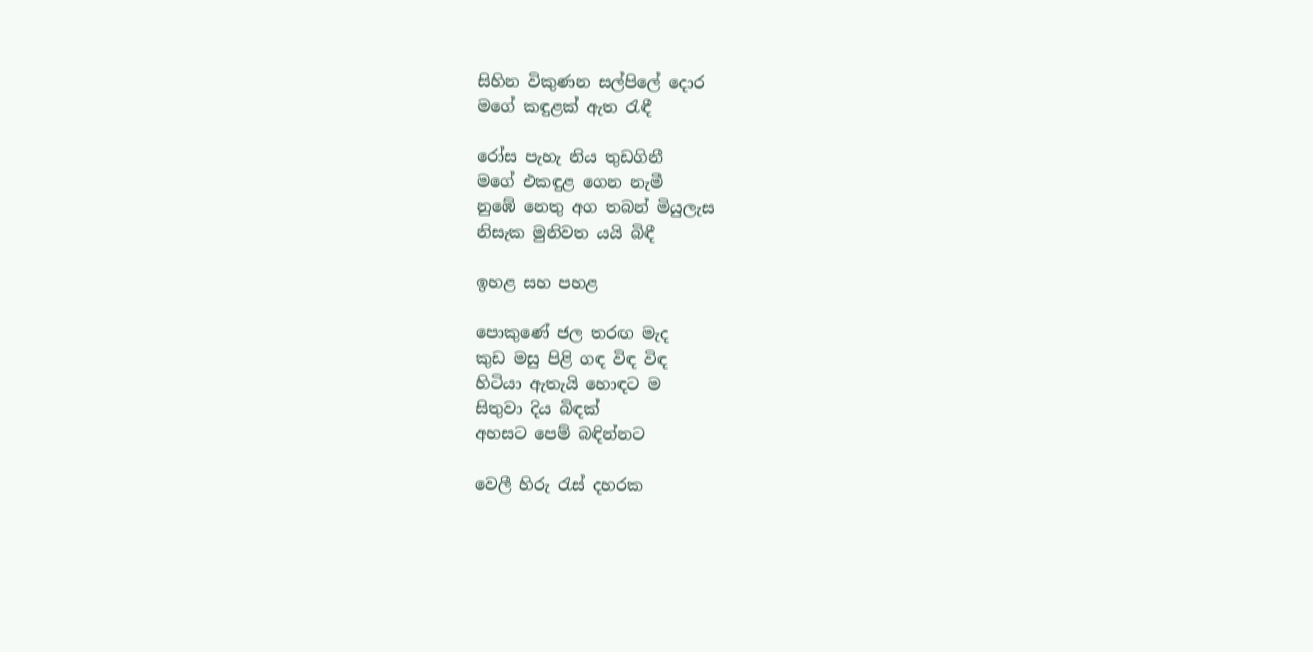සිහින විකුණන සල්පිලේ දොර
මගේ කඳුළක් ඇත රැඳී

රෝස පැහැ නිය තුඩගිනී
මගේ එකඳුළ ගෙන නැමී
නුඹේ නෙතු අග තබන් මියුලැස
නිසැක මුනිවත යයි බිඳී

ඉහළ සහ පහළ

පොකුණේ ජල තරඟ මැද
කුඩ මසු පිළි ගඳ විඳ විඳ
හිටියා ඇතැයි හොඳට ම
සිතුවා දිය බිඳක්
අහසට පෙම් බඳින්නට

වෙලී හිරු රැස් දහරක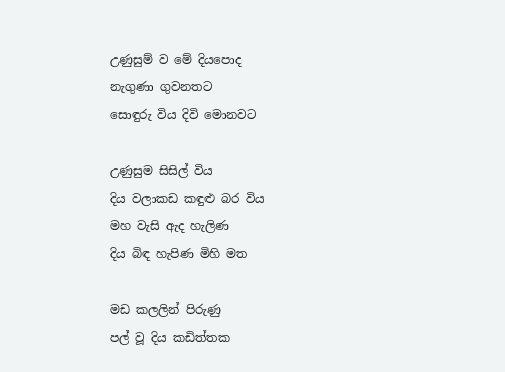උණුසුම් ව මේ දියපොද
නැගුණා ගුවනතට
සොඳුරු විය දිවි මොනවට

උණුසුම සිසිල් විය
දිය වලාකඩ කඳුළු බර විය
මහ වැසි ඇද හැලිණ
දිය බිඳ හැපිණ මිහි මත

මඩ කලලින් පිරුණු
පල් වූ දිය කඩිත්තක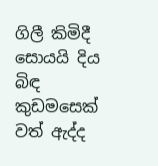ගිලී කිමිදී සොයයි දිය බිඳ
කුඩමසෙක් වත් ඇද්ද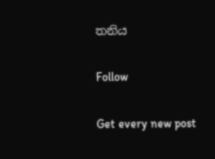තනිය

Follow

Get every new post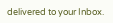delivered to your Inbox.